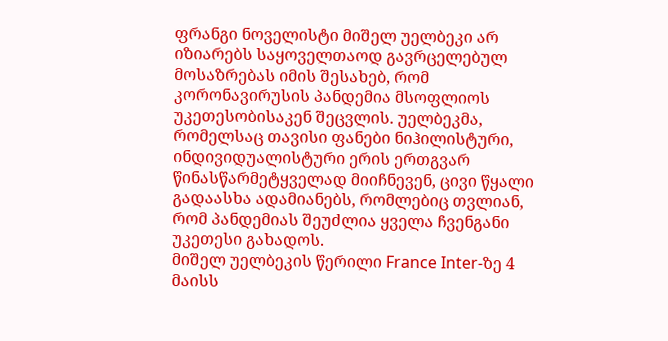ფრანგი ნოველისტი მიშელ უელბეკი არ იზიარებს საყოველთაოდ გავრცელებულ მოსაზრებას იმის შესახებ, რომ კორონავირუსის პანდემია მსოფლიოს უკეთესობისაკენ შეცვლის. უელბეკმა, რომელსაც თავისი ფანები ნიჰილისტური, ინდივიდუალისტური ერის ერთგვარ წინასწარმეტყველად მიიჩნევენ, ცივი წყალი გადაასხა ადამიანებს, რომლებიც თვლიან, რომ პანდემიას შეუძლია ყველა ჩვენგანი უკეთესი გახადოს.
მიშელ უელბეკის წერილი France Inter-ზე 4 მაისს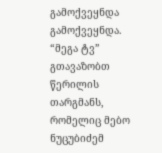გამოქვეყნდა გამოქვეყნდა.
“მეგა ტვ” გთავაზობთ წერილის თარგმანს, რომელიც მებო ნუცუბიძემ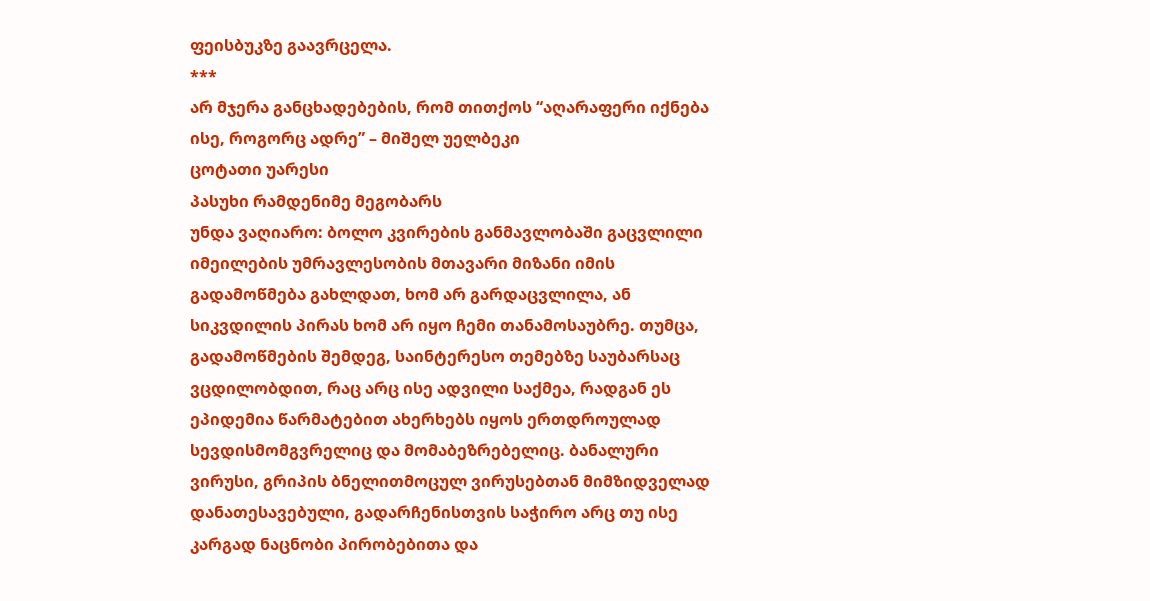ფეისბუკზე გაავრცელა.
***
არ მჯერა განცხადებების, რომ თითქოს “აღარაფერი იქნება ისე, როგორც ადრე” – მიშელ უელბეკი
ცოტათი უარესი
პასუხი რამდენიმე მეგობარს
უნდა ვაღიარო: ბოლო კვირების განმავლობაში გაცვლილი იმეილების უმრავლესობის მთავარი მიზანი იმის გადამოწმება გახლდათ, ხომ არ გარდაცვლილა, ან სიკვდილის პირას ხომ არ იყო ჩემი თანამოსაუბრე. თუმცა, გადამოწმების შემდეგ, საინტერესო თემებზე საუბარსაც ვცდილობდით, რაც არც ისე ადვილი საქმეა, რადგან ეს ეპიდემია წარმატებით ახერხებს იყოს ერთდროულად სევდისმომგვრელიც და მომაბეზრებელიც. ბანალური ვირუსი, გრიპის ბნელითმოცულ ვირუსებთან მიმზიდველად დანათესავებული, გადარჩენისთვის საჭირო არც თუ ისე კარგად ნაცნობი პირობებითა და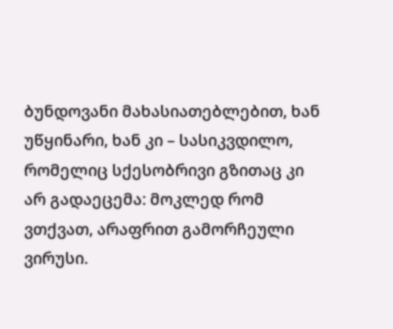ბუნდოვანი მახასიათებლებით, ხან უწყინარი, ხან კი – სასიკვდილო, რომელიც სქესობრივი გზითაც კი არ გადაეცემა: მოკლედ რომ ვთქვათ, არაფრით გამორჩეული ვირუსი.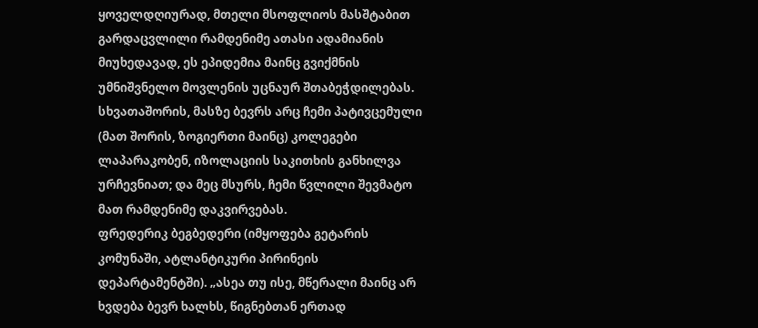ყოველდღიურად, მთელი მსოფლიოს მასშტაბით გარდაცვლილი რამდენიმე ათასი ადამიანის მიუხედავად, ეს ეპიდემია მაინც გვიქმნის უმნიშვნელო მოვლენის უცნაურ შთაბეჭდილებას. სხვათაშორის, მასზე ბევრს არც ჩემი პატივცემული (მათ შორის, ზოგიერთი მაინც) კოლეგები ლაპარაკობენ, იზოლაციის საკითხის განხილვა ურჩევნიათ; და მეც მსურს, ჩემი წვლილი შევმატო მათ რამდენიმე დაკვირვებას.
ფრედერიკ ბეგბედერი (იმყოფება გეტარის კომუნაში, ატლანტიკური პირინეის დეპარტამენტში). „ასეა თუ ისე, მწერალი მაინც არ ხვდება ბევრ ხალხს, წიგნებთან ერთად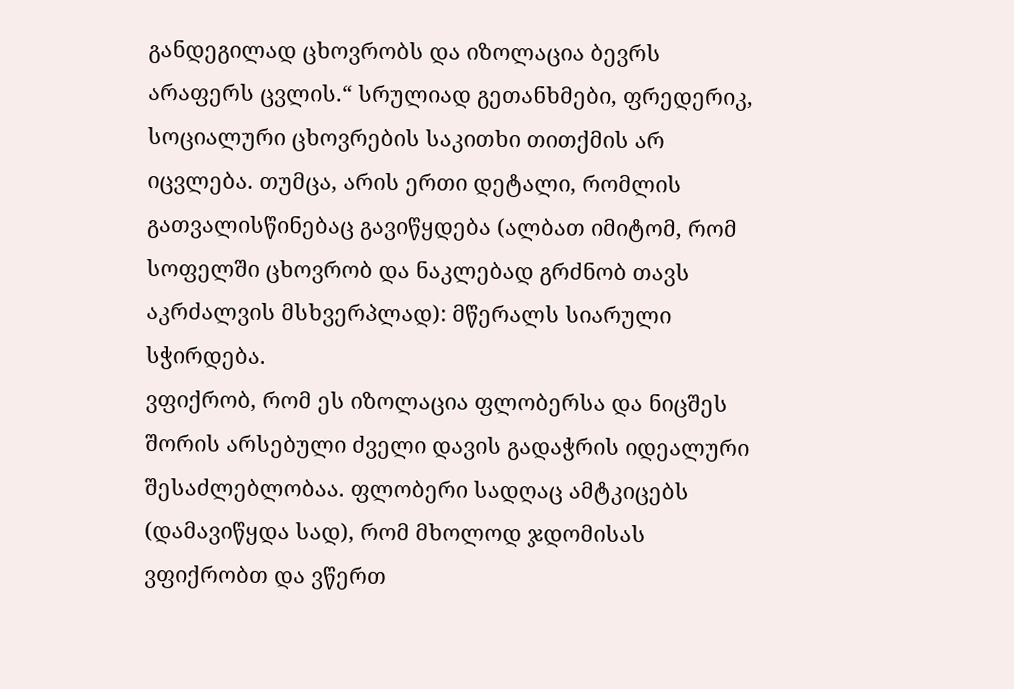განდეგილად ცხოვრობს და იზოლაცია ბევრს არაფერს ცვლის.“ სრულიად გეთანხმები, ფრედერიკ, სოციალური ცხოვრების საკითხი თითქმის არ იცვლება. თუმცა, არის ერთი დეტალი, რომლის გათვალისწინებაც გავიწყდება (ალბათ იმიტომ, რომ სოფელში ცხოვრობ და ნაკლებად გრძნობ თავს აკრძალვის მსხვერპლად): მწერალს სიარული სჭირდება.
ვფიქრობ, რომ ეს იზოლაცია ფლობერსა და ნიცშეს შორის არსებული ძველი დავის გადაჭრის იდეალური შესაძლებლობაა. ფლობერი სადღაც ამტკიცებს (დამავიწყდა სად), რომ მხოლოდ ჯდომისას ვფიქრობთ და ვწერთ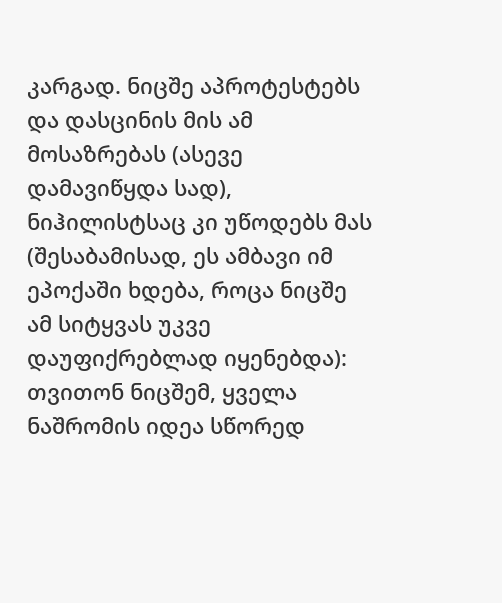კარგად. ნიცშე აპროტესტებს და დასცინის მის ამ მოსაზრებას (ასევე დამავიწყდა სად), ნიჰილისტსაც კი უწოდებს მას (შესაბამისად, ეს ამბავი იმ ეპოქაში ხდება, როცა ნიცშე ამ სიტყვას უკვე დაუფიქრებლად იყენებდა): თვითონ ნიცშემ, ყველა ნაშრომის იდეა სწორედ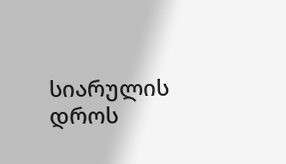სიარულის დროს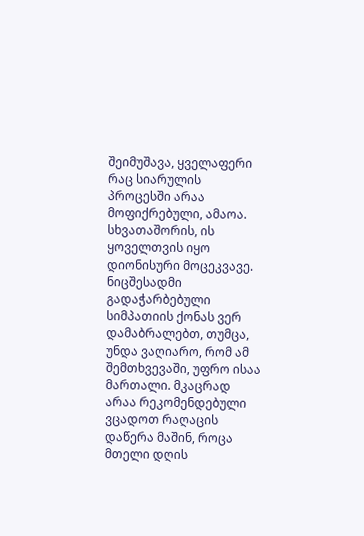შეიმუშავა, ყველაფერი რაც სიარულის პროცესში არაა მოფიქრებული, ამაოა. სხვათაშორის, ის ყოველთვის იყო დიონისური მოცეკვავე. ნიცშესადმი გადაჭარბებული სიმპათიის ქონას ვერ დამაბრალებთ, თუმცა, უნდა ვაღიარო, რომ ამ შემთხვევაში, უფრო ისაა მართალი. მკაცრად არაა რეკომენდებული ვცადოთ რაღაცის დაწერა მაშინ, როცა მთელი დღის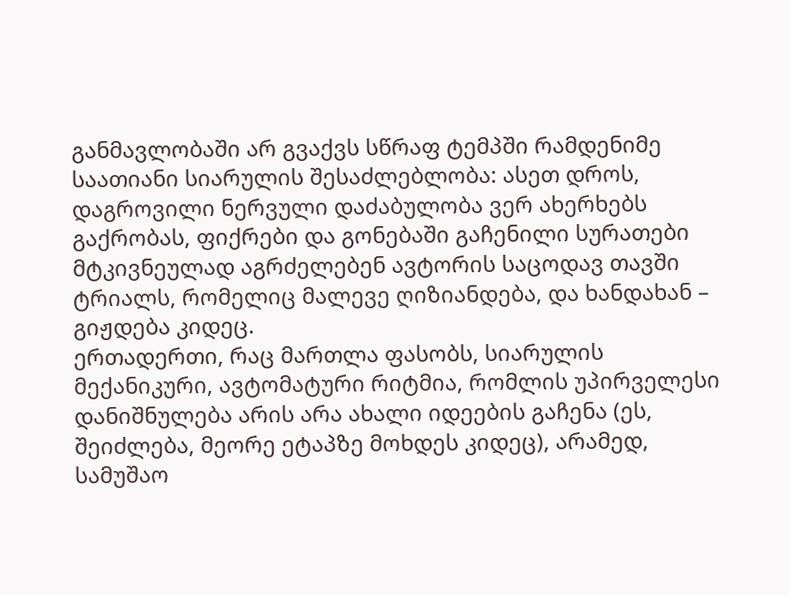განმავლობაში არ გვაქვს სწრაფ ტემპში რამდენიმე საათიანი სიარულის შესაძლებლობა: ასეთ დროს, დაგროვილი ნერვული დაძაბულობა ვერ ახერხებს გაქრობას, ფიქრები და გონებაში გაჩენილი სურათები მტკივნეულად აგრძელებენ ავტორის საცოდავ თავში ტრიალს, რომელიც მალევე ღიზიანდება, და ხანდახან – გიჟდება კიდეც.
ერთადერთი, რაც მართლა ფასობს, სიარულის მექანიკური, ავტომატური რიტმია, რომლის უპირველესი დანიშნულება არის არა ახალი იდეების გაჩენა (ეს, შეიძლება, მეორე ეტაპზე მოხდეს კიდეც), არამედ, სამუშაო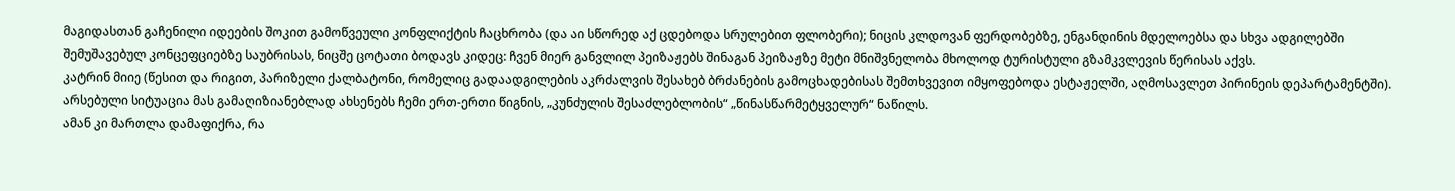მაგიდასთან გაჩენილი იდეების შოკით გამოწვეული კონფლიქტის ჩაცხრობა (და აი სწორედ აქ ცდებოდა სრულებით ფლობერი); ნიცის კლდოვან ფერდობებზე, ენგანდინის მდელოებსა და სხვა ადგილებში შემუშავებულ კონცეფციებზე საუბრისას, ნიცშე ცოტათი ბოდავს კიდეც: ჩვენ მიერ განვლილ პეიზაჟებს შინაგან პეიზაჟზე მეტი მნიშვნელობა მხოლოდ ტურისტული გზამკვლევის წერისას აქვს.
კატრინ მიიე (წესით და რიგით, პარიზელი ქალბატონი, რომელიც გადაადგილების აკრძალვის შესახებ ბრძანების გამოცხადებისას შემთხვევით იმყოფებოდა ესტაჟელში, აღმოსავლეთ პირინეის დეპარტამენტში). არსებული სიტუაცია მას გამაღიზიანებლად ახსენებს ჩემი ერთ-ერთი წიგნის, „კუნძულის შესაძლებლობის“ „წინასწარმეტყველურ“ ნაწილს.
ამან კი მართლა დამაფიქრა, რა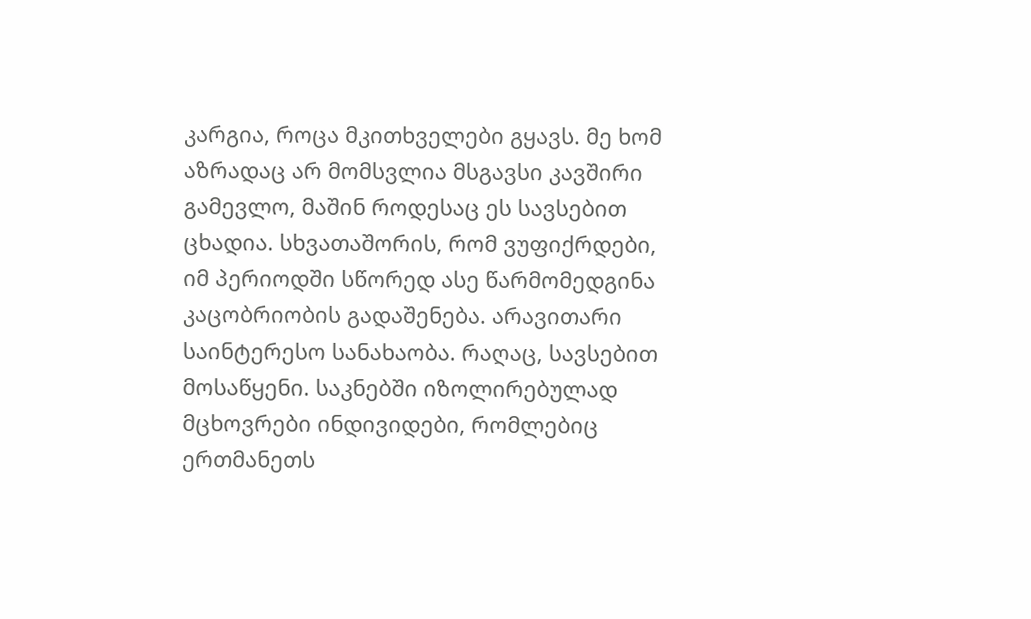კარგია, როცა მკითხველები გყავს. მე ხომ აზრადაც არ მომსვლია მსგავსი კავშირი გამევლო, მაშინ როდესაც ეს სავსებით ცხადია. სხვათაშორის, რომ ვუფიქრდები, იმ პერიოდში სწორედ ასე წარმომედგინა კაცობრიობის გადაშენება. არავითარი საინტერესო სანახაობა. რაღაც, სავსებით მოსაწყენი. საკნებში იზოლირებულად მცხოვრები ინდივიდები, რომლებიც ერთმანეთს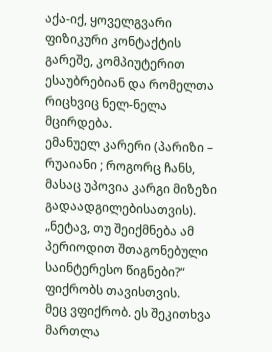აქა-იქ, ყოველგვარი ფიზიკური კონტაქტის გარეშე, კომპიუტერით ესაუბრებიან და რომელთა რიცხვიც ნელ-ნელა მცირდება.
ემანუელ კარერი (პარიზი – რუაიანი ; როგორც ჩანს, მასაც უპოვია კარგი მიზეზი გადაადგილებისათვის). „ნეტავ, თუ შეიქმნება ამ პერიოდით შთაგონებული საინტერესო წიგნები?“ ფიქრობს თავისთვის.
მეც ვფიქრობ. ეს შეკითხვა მართლა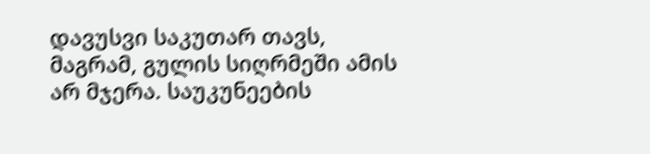დავუსვი საკუთარ თავს, მაგრამ, გულის სიღრმეში ამის არ მჯერა. საუკუნეების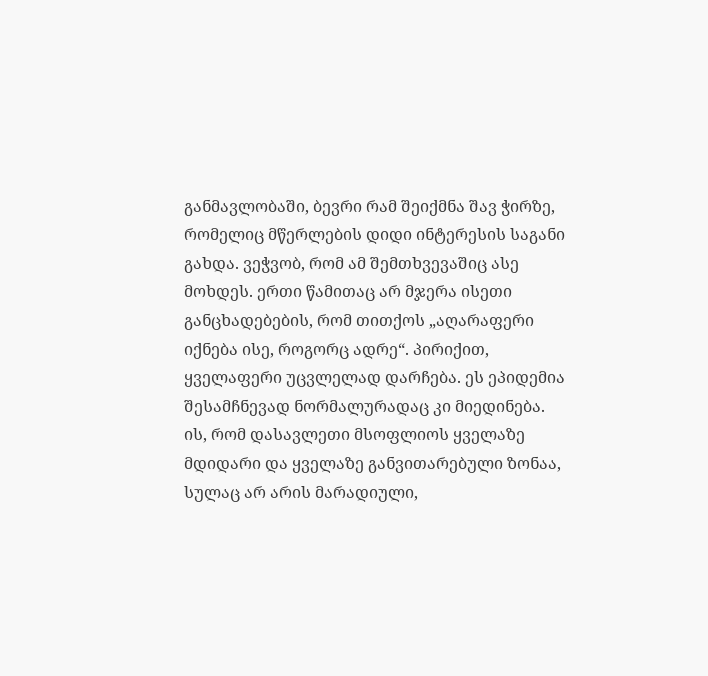განმავლობაში, ბევრი რამ შეიქმნა შავ ჭირზე, რომელიც მწერლების დიდი ინტერესის საგანი გახდა. ვეჭვობ, რომ ამ შემთხვევაშიც ასე მოხდეს. ერთი წამითაც არ მჯერა ისეთი განცხადებების, რომ თითქოს „აღარაფერი იქნება ისე, როგორც ადრე“. პირიქით, ყველაფერი უცვლელად დარჩება. ეს ეპიდემია შესამჩნევად ნორმალურადაც კი მიედინება. ის, რომ დასავლეთი მსოფლიოს ყველაზე მდიდარი და ყველაზე განვითარებული ზონაა, სულაც არ არის მარადიული,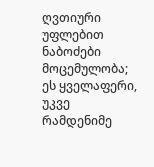ღვთიური უფლებით ნაბოძები მოცემულობა; ეს ყველაფერი, უკვე რამდენიმე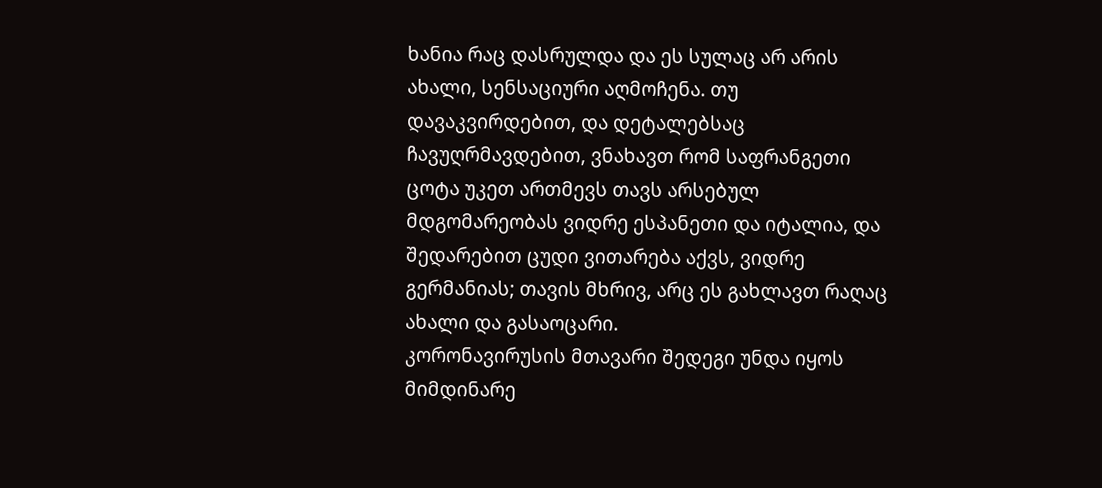ხანია რაც დასრულდა და ეს სულაც არ არის ახალი, სენსაციური აღმოჩენა. თუ დავაკვირდებით, და დეტალებსაც ჩავუღრმავდებით, ვნახავთ რომ საფრანგეთი ცოტა უკეთ ართმევს თავს არსებულ მდგომარეობას ვიდრე ესპანეთი და იტალია, და შედარებით ცუდი ვითარება აქვს, ვიდრე გერმანიას; თავის მხრივ, არც ეს გახლავთ რაღაც ახალი და გასაოცარი.
კორონავირუსის მთავარი შედეგი უნდა იყოს მიმდინარე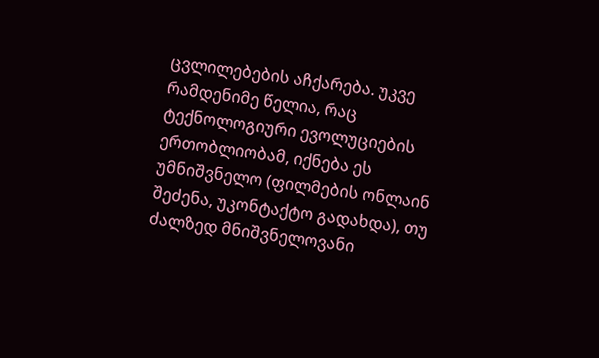ცვლილებების აჩქარება. უკვე რამდენიმე წელია, რაც ტექნოლოგიური ევოლუციების ერთობლიობამ, იქნება ეს უმნიშვნელო (ფილმების ონლაინ შეძენა, უკონტაქტო გადახდა), თუ ძალზედ მნიშვნელოვანი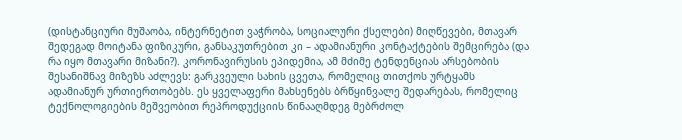(დისტანციური მუშაობა, ინტერნეტით ვაჭრობა, სოციალური ქსელები) მიღწევები, მთავარ შედეგად მოიტანა ფიზიკური, განსაკუთრებით კი – ადამიანური კონტაქტების შემცირება (და რა იყო მთავარი მიზანი?). კორონავირუსის ეპიდემია, ამ მძიმე ტენდენციას არსებობის შესანიშნავ მიზეზს აძლევს: გარკვეული სახის ცვეთა, რომელიც თითქოს ურტყამს ადამიანურ ურთიერთობებს. ეს ყველაფერი მახსენებს ბრწყინვალე შედარებას, რომელიც ტექნოლოგიების მეშვეობით რეპროდუქციის წინააღმდეგ მებრძოლ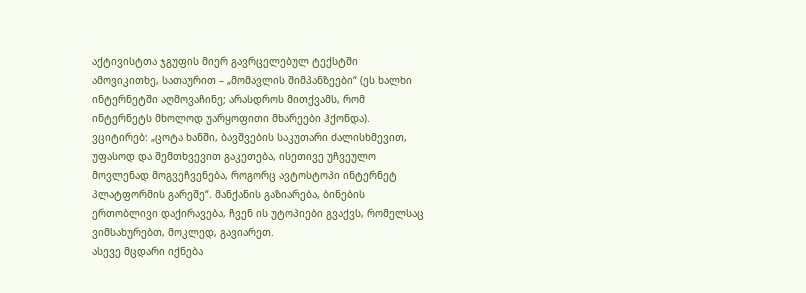აქტივისტთა ჯგუფის მიერ გავრცელებულ ტექსტში ამოვიკითხე, სათაურით – „მომავლის შიმპანზეები“ (ეს ხალხი ინტერნეტში აღმოვაჩინე; არასდროს მითქვამს, რომ ინტერნეტს მხოლოდ უარყოფითი მხარეები ჰქონდა). ვციტირებ: „ცოტა ხანში, ბავშვების საკუთარი ძალისხმევით, უფასოდ და შემთხვევით გაკეთება, ისეთივე უჩვეულო მოვლენად მოგვეჩვენება, როგორც ავტოსტოპი ინტერნეტ პლატფორმის გარეშე“. მანქანის გაზიარება, ბინების ერთობლივი დაქირავება, ჩვენ ის უტოპიები გვაქვს, რომელსაც ვიმსახურებთ, მოკლედ, გავიარეთ.
ასევე მცდარი იქნება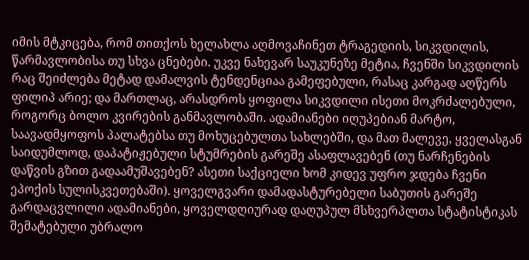იმის მტკიცება, რომ თითქოს ხელახლა აღმოვაჩინეთ ტრაგედიის, სიკვდილის, წარმავლობისა თუ სხვა ცნებები. უკვე ნახევარ საუკუნეზე მეტია, ჩვენში სიკვდილის რაც შეიძლება მეტად დამალვის ტენდენციაა გამეფებული, რასაც კარგად აღწერს ფილიპ არიე; და მართლაც, არასდროს ყოფილა სიკვდილი ისეთი მოკრძალებული, როგორც ბოლო კვირების განმავლობაში. ადამიანები იღუპებიან მარტო, საავადმყოფოს პალატებსა თუ მოხუცებულთა სახლებში, და მათ მალევე, ყველასგან საიდუმლოდ, დაპატიჟებული სტუმრების გარეშე ასაფლავებენ (თუ ნარჩენების დაწვის გზით გადაამუშავებენ? ასეთი საქციელი ხომ კიდევ უფრო ჯდება ჩვენი ეპოქის სულისკვეთებაში). ყოველგვარი დამადასტურებელი საბუთის გარეშე გარდაცვლილი ადამიანები, ყოველდღიურად დაღუპულ მსხვერპლთა სტატისტიკას შემატებული უბრალო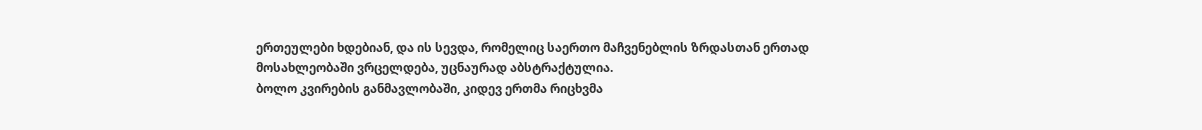ერთეულები ხდებიან, და ის სევდა, რომელიც საერთო მაჩვენებლის ზრდასთან ერთად მოსახლეობაში ვრცელდება, უცნაურად აბსტრაქტულია.
ბოლო კვირების განმავლობაში, კიდევ ერთმა რიცხვმა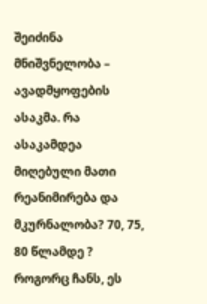შეიძინა მნიშვნელობა – ავადმყოფების ასაკმა. რა ასაკამდეა მიღებული მათი რეანიმირება და მკურნალობა? 70, 75, 80 წლამდე ? როგორც ჩანს, ეს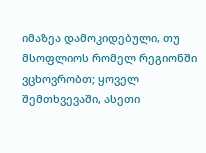იმაზეა დამოკიდებული, თუ მსოფლიოს რომელ რეგიონში ვცხოვრობთ; ყოველ შემთხვევაში, ასეთი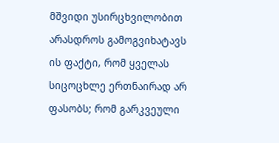მშვიდი უსირცხვილობით არასდროს გამოგვიხატავს ის ფაქტი, რომ ყველას სიცოცხლე ერთნაირად არ ფასობს; რომ გარკვეული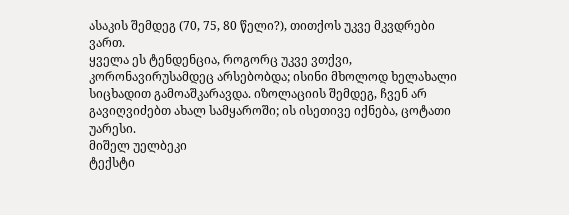ასაკის შემდეგ (70, 75, 80 წელი?), თითქოს უკვე მკვდრები ვართ.
ყველა ეს ტენდენცია, როგორც უკვე ვთქვი, კორონავირუსამდეც არსებობდა; ისინი მხოლოდ ხელახალი სიცხადით გამოაშკარავდა. იზოლაციის შემდეგ, ჩვენ არ გავიღვიძებთ ახალ სამყაროში; ის ისეთივე იქნება, ცოტათი უარესი.
მიშელ უელბეკი
ტექსტი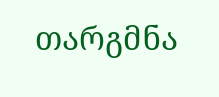თარგმნა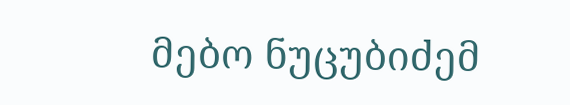მებო ნუცუბიძემ